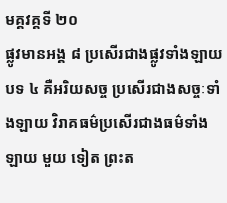មគ្គវគ្គទី ២០
ផ្លូវមានអង្គ ៨ ប្រសើរជាងផ្លូវទាំងឡាយ បទ ៤ គឺអរិយសច្ច ប្រសើរជាងសច្ចៈទាំងឡាយ វិរាគធម៌ប្រសើរជាងធម៌ទាំងឡាយ មួយ ទៀត ព្រះត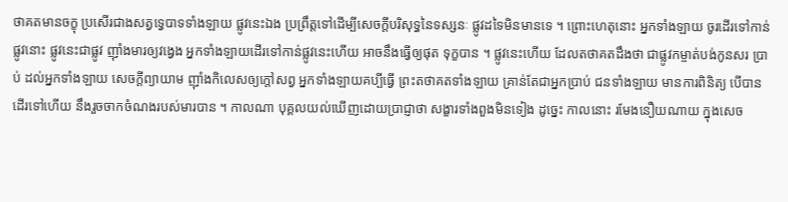ថាគតមានចក្ខុ ប្រសើរជាងសត្វទ្វេបាទទាំងឡាយ ផ្លូវនេះឯង ប្រព្រឹត្តទៅដើម្បីសេចក្តីបរិសុទ្ធនៃទស្សនៈ ផ្លូវដទៃមិនមានទេ ។ ព្រោះហេតុនោះ អ្នកទាំងឡាយ ចូរដើរទៅកាន់ផ្លូវនោះ ផ្លូវនេះជាផ្លូវ ញ៉ាំងមារឲ្យវង្វេង អ្នកទាំងឡាយដើរទៅកាន់ផ្លូវនេះហើយ អាចនឹងធ្វើឲ្យផុត ទុក្ខបាន ។ ផ្លូវនេះហើយ ដែលតថាគតដឹងថា ជាផ្លូវកម្ចាត់បង់កូនសរ ប្រាប់ ដល់អ្នកទាំងឡាយ សេចក្តីព្យាយាម ញ៉ាំងកិលេសឲ្យក្តៅសព្វ អ្នកទាំងឡាយគប្បីធ្វើ ព្រះតថាគតទាំងឡាយ គ្រាន់តែជាអ្នកប្រាប់ ជនទាំងឡាយ មានការពិនិត្យ បើបានដើរទៅហើយ នឹងរួចចាកចំណងរបស់មារបាន ។ កាលណា បុគ្គលយល់ឃើញដោយប្រាជ្ញាថា សង្ខារទាំងពួងមិនទៀង ដូច្នេះ កាលនោះ រមែងនឿយណាយ ក្នុងសេច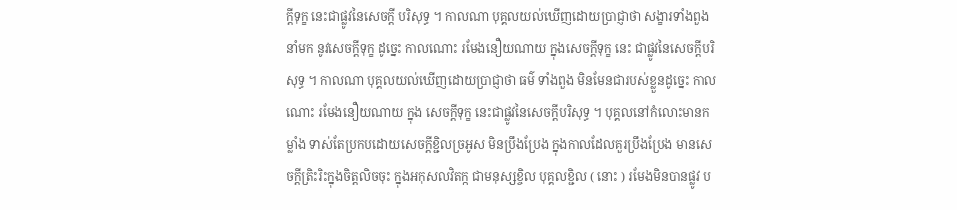ក្តីទុក្ខ នេះជាផ្លូវនៃសេចក្តី បរិសុទ្ធ ។ កាលណា បុគ្គលយល់ឃើញដោយប្រាជ្ញាថា សង្ខារទាំងពួង នាំមក នូវសេចក្តីទុក្ខ ដូច្នេះ កាលណោះ រមែងនឿយណាយ ក្នុងសេចក្តីទុក្ខ នេះ ជាផ្លូវនៃសេចក្តីបរិសុទ្ធ ។ កាលណា បុគ្គលយល់ឃើញដោយប្រាជ្ញាថា ធម៌ ទាំងពួង មិនមែនជារបស់ខ្លួនដូច្នេះ កាលណោះ រមែងនឿយណាយ ក្នុង សេចក្តីទុក្ខ នេះជាផ្លូវនៃសេចក្តីបរិសុទ្ធ ។ បុគ្គលនៅកំលោះមានកម្លាំង ទាស់តែប្រកបដោយសេចក្តីខ្ជិលច្រអូស មិនប្រឹងប្រែង ក្នុងកាលដែលគួរប្រឹងប្រែង មានសេចក្តីត្រិះរិះក្នុងចិត្តលិចចុះ ក្នុងអកុសលវិតក្ក ជាមនុស្សខ្ចិល បុគ្គលខ្ជិល ( នោះ ) រមែងមិនបានផ្លូវ ប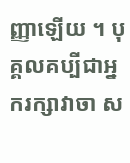ញ្ញាឡើយ ។ បុគ្គលគប្បីជាអ្នករក្សាវាចា ស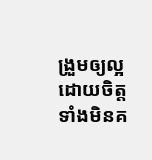ង្រួមឲ្យល្អ ដោយចិត្ត ទាំងមិនគ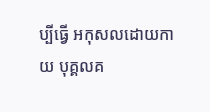ប្បីធ្វើ អកុសលដោយកាយ បុគ្គលគ